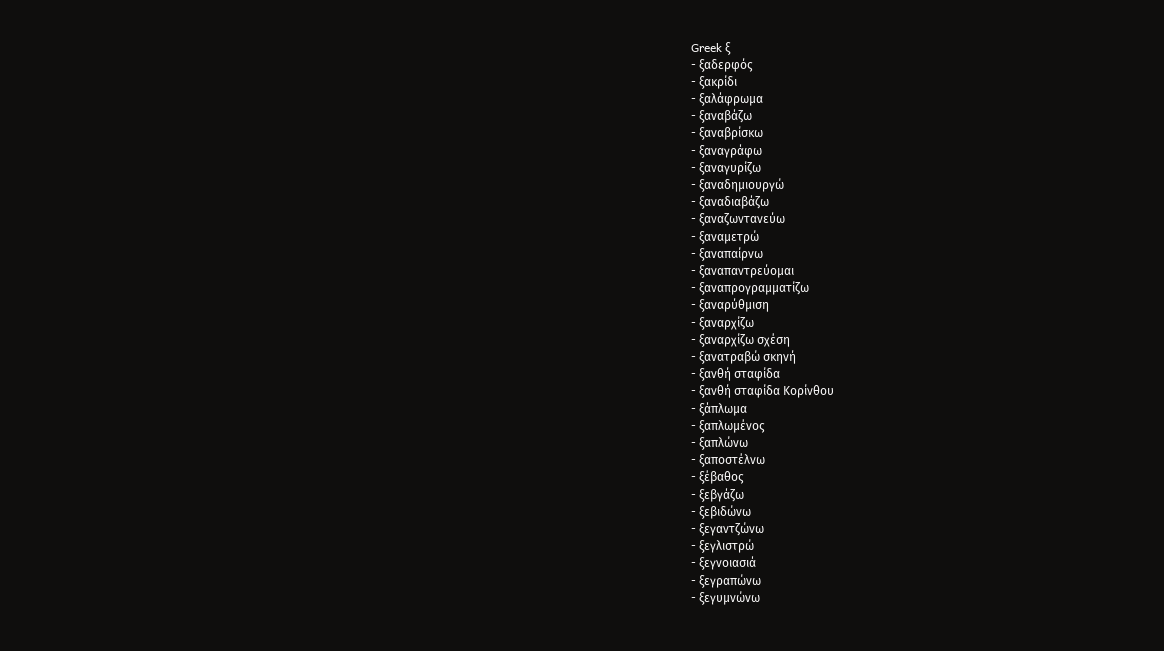Greek ξ
- ξαδερφός
- ξακρίδι
- ξαλάφρωμα
- ξαναβάζω
- ξαναβρίσκω
- ξαναγράφω
- ξαναγυρίζω
- ξαναδημιουργώ
- ξαναδιαβάζω
- ξαναζωντανεύω
- ξαναμετρώ
- ξαναπαίρνω
- ξαναπαντρεύομαι
- ξαναπρογραμματίζω
- ξαναρύθμιση
- ξαναρχίζω
- ξαναρχίζω σχέση
- ξανατραβώ σκηνή
- ξανθή σταφίδα
- ξανθή σταφίδα Κορίνθου
- ξάπλωμα
- ξαπλωμένος
- ξαπλώνω
- ξαποστέλνω
- ξέβαθος
- ξεβγάζω
- ξεβιδώνω
- ξεγαντζώνω
- ξεγλιστρώ
- ξεγνοιασιά
- ξεγραπώνω
- ξεγυμνώνω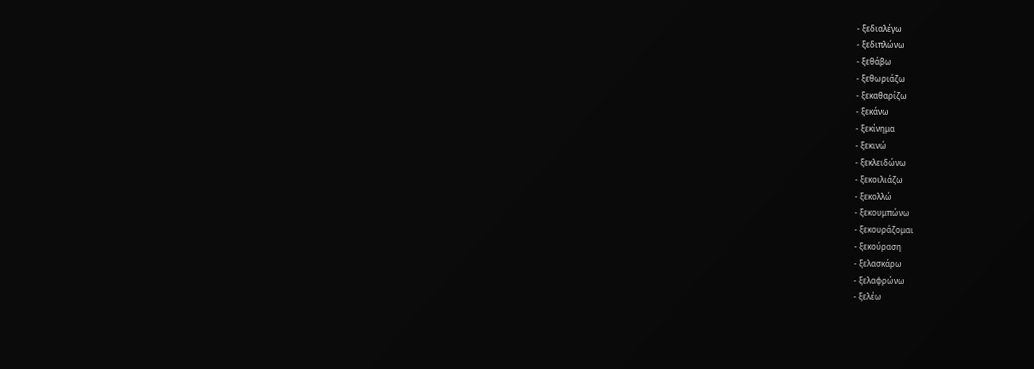- ξεδιαλέγω
- ξεδιπλώνω
- ξεθάβω
- ξεθωριάζω
- ξεκαθαρίζω
- ξεκάνω
- ξεκίνημα
- ξεκινώ
- ξεκλειδώνω
- ξεκοιλιάζω
- ξεκολλώ
- ξεκουμπώνω
- ξεκουράζομαι
- ξεκούραση
- ξελασκάρω
- ξελαφρώνω
- ξελέω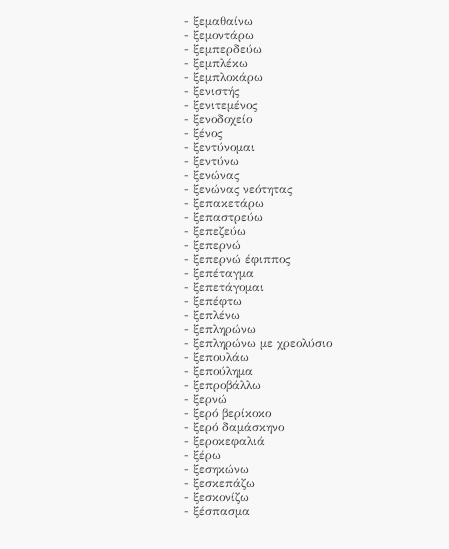- ξεμαθαίνω
- ξεμοντάρω
- ξεμπερδεύω
- ξεμπλέκω
- ξεμπλοκάρω
- ξενιστής
- ξενιτεμένος
- ξενοδοχείο
- ξένος
- ξεντύνομαι
- ξεντύνω
- ξενώνας
- ξενώνας νεότητας
- ξεπακετάρω
- ξεπαστρεύω
- ξεπεζεύω
- ξεπερνώ
- ξεπερνώ έφιππος
- ξεπέταγμα
- ξεπετάγομαι
- ξεπέφτω
- ξεπλένω
- ξεπληρώνω
- ξεπληρώνω με χρεολύσιο
- ξεπουλάω
- ξεπούλημα
- ξεπροβάλλω
- ξερνώ
- ξερό βερίκοκο
- ξερό δαμάσκηνο
- ξεροκεφαλιά
- ξέρω
- ξεσηκώνω
- ξεσκεπάζω
- ξεσκονίζω
- ξέσπασμα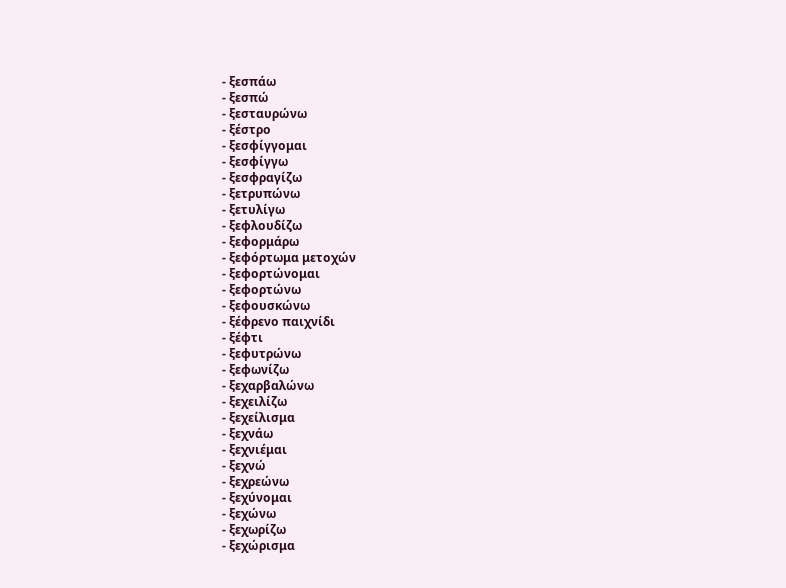- ξεσπάω
- ξεσπώ
- ξεσταυρώνω
- ξέστρο
- ξεσφίγγομαι
- ξεσφίγγω
- ξεσφραγίζω
- ξετρυπώνω
- ξετυλίγω
- ξεφλουδίζω
- ξεφορμάρω
- ξεφόρτωμα μετοχών
- ξεφορτώνομαι
- ξεφορτώνω
- ξεφουσκώνω
- ξέφρενο παιχνίδι
- ξέφτι
- ξεφυτρώνω
- ξεφωνίζω
- ξεχαρβαλώνω
- ξεχειλίζω
- ξεχείλισμα
- ξεχνάω
- ξεχνιέμαι
- ξεχνώ
- ξεχρεώνω
- ξεχύνομαι
- ξεχώνω
- ξεχωρίζω
- ξεχώρισμα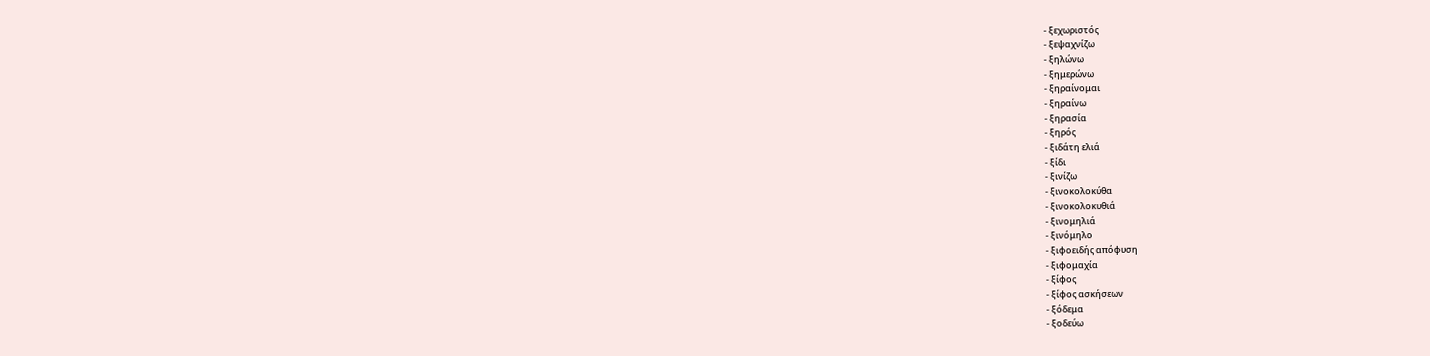- ξεχωριστός
- ξεψαχνίζω
- ξηλώνω
- ξημερώνω
- ξηραίνομαι
- ξηραίνω
- ξηρασία
- ξηρός
- ξιδάτη ελιά
- ξίδι
- ξινίζω
- ξινοκολοκύθα
- ξινοκολοκυθιά
- ξινομηλιά
- ξινόμηλο
- ξιφοειδής απόφυση
- ξιφομαχία
- ξίφος
- ξίφος ασκήσεων
- ξόδεμα
- ξοδεύω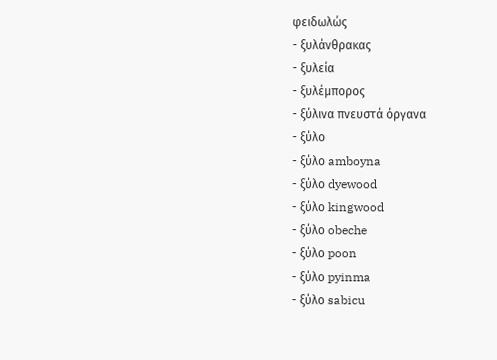φειδωλώς
- ξυλάνθρακας
- ξυλεία
- ξυλέμπορος
- ξύλινα πνευστά όργανα
- ξύλο
- ξύλο amboyna
- ξύλο dyewood
- ξύλο kingwood
- ξύλο obeche
- ξύλο poon
- ξύλο pyinma
- ξύλο sabicu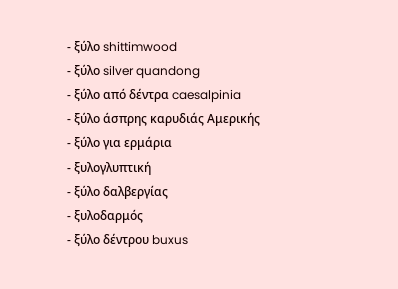- ξύλο shittimwood
- ξύλο silver quandong
- ξύλο από δέντρα caesalpinia
- ξύλο άσπρης καρυδιάς Αμερικής
- ξύλο για ερμάρια
- ξυλογλυπτική
- ξύλο δαλβεργίας
- ξυλοδαρμός
- ξύλο δέντρου buxus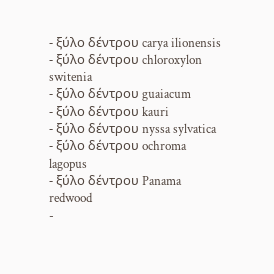- ξύλο δέντρου carya ilionensis
- ξύλο δέντρου chloroxylon switenia
- ξύλο δέντρου guaiacum
- ξύλο δέντρου kauri
- ξύλο δέντρου nyssa sylvatica
- ξύλο δέντρου ochroma lagopus
- ξύλο δέντρου Panama redwood
-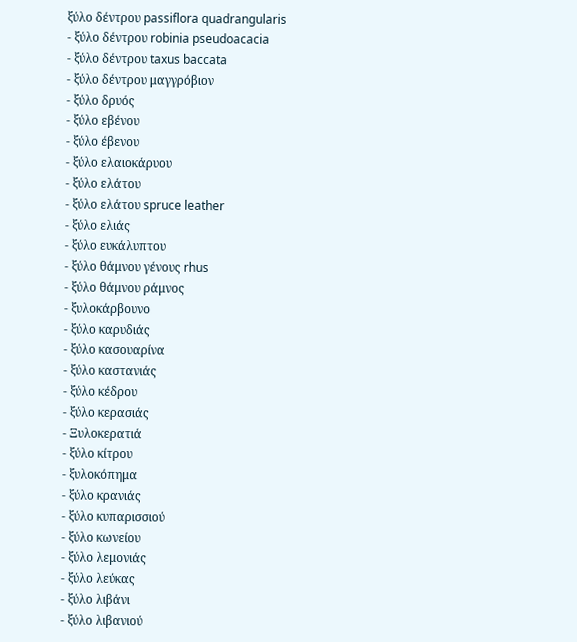ξύλο δέντρου passiflora quadrangularis
- ξύλο δέντρου robinia pseudoacacia
- ξύλο δέντρου taxus baccata
- ξύλο δέντρου μαγγρόβιον
- ξύλο δρυός
- ξύλο εβένου
- ξύλο έβενου
- ξύλο ελαιοκάρυου
- ξύλο ελάτου
- ξύλο ελάτου spruce leather
- ξύλο ελιάς
- ξύλο ευκάλυπτου
- ξύλο θάμνου γένους rhus
- ξύλο θάμνου ράμνος
- ξυλοκάρβουνο
- ξύλο καρυδιάς
- ξύλο κασουαρίνα
- ξύλο καστανιάς
- ξύλο κέδρου
- ξύλο κερασιάς
- Ξυλοκερατιά
- ξύλο κίτρου
- ξυλοκόπημα
- ξύλο κρανιάς
- ξύλο κυπαρισσιού
- ξύλο κωνείου
- ξύλο λεμονιάς
- ξύλο λεύκας
- ξύλο λιβάνι
- ξύλο λιβανιού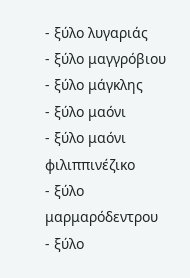- ξύλο λυγαριάς
- ξύλο μαγγρόβιου
- ξύλο μάγκλης
- ξύλο μαόνι
- ξύλο μαόνι φιλιππινέζικο
- ξύλο μαρμαρόδεντρου
- ξύλο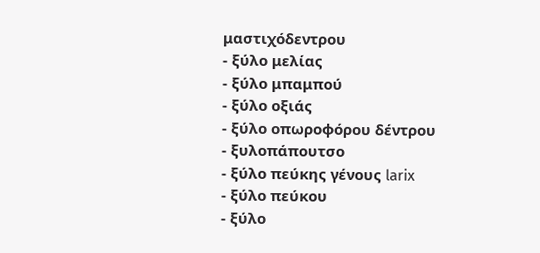μαστιχόδεντρου
- ξύλο μελίας
- ξύλο μπαμπού
- ξύλο οξιάς
- ξύλο οπωροφόρου δέντρου
- ξυλοπάπουτσο
- ξύλο πεύκης γένους larix
- ξύλο πεύκου
- ξύλο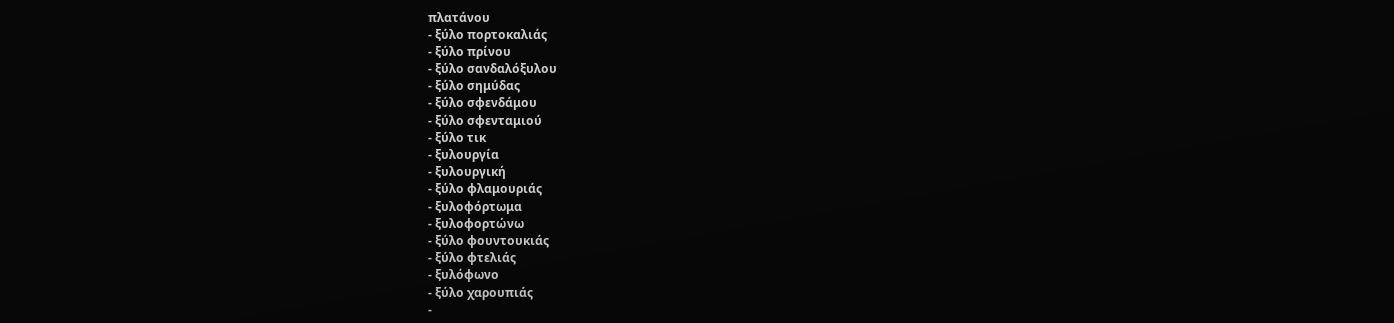πλατάνου
- ξύλο πορτοκαλιάς
- ξύλο πρίνου
- ξύλο σανδαλόξυλου
- ξύλο σημύδας
- ξύλο σφενδάμου
- ξύλο σφενταμιού
- ξύλο τικ
- ξυλουργία
- ξυλουργική
- ξύλο φλαμουριάς
- ξυλοφόρτωμα
- ξυλοφορτώνω
- ξύλο φουντουκιάς
- ξύλο φτελιάς
- ξυλόφωνο
- ξύλο χαρουπιάς
-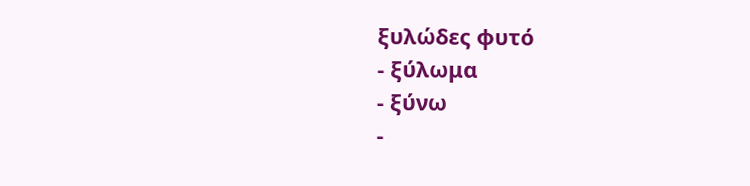ξυλώδες φυτό
- ξύλωμα
- ξύνω
-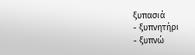ξυπασιά
- ξυπνητήρι
- ξυπνώ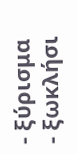- ξύρισμα
- ξωκλήσι